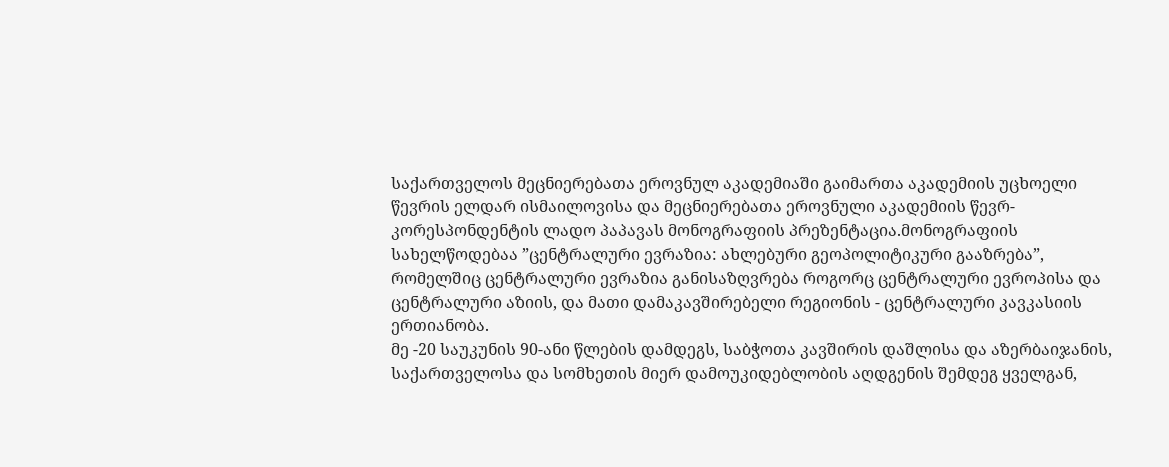საქართველოს მეცნიერებათა ეროვნულ აკადემიაში გაიმართა აკადემიის უცხოელი წევრის ელდარ ისმაილოვისა და მეცნიერებათა ეროვნული აკადემიის წევრ-კორესპონდენტის ლადო პაპავას მონოგრაფიის პრეზენტაცია.მონოგრაფიის სახელწოდებაა ”ცენტრალური ევრაზია: ახლებური გეოპოლიტიკური გააზრება”, რომელშიც ცენტრალური ევრაზია განისაზღვრება როგორც ცენტრალური ევროპისა და ცენტრალური აზიის, და მათი დამაკავშირებელი რეგიონის - ცენტრალური კავკასიის ერთიანობა.
მე -20 საუკუნის 90-ანი წლების დამდეგს, საბჭოთა კავშირის დაშლისა და აზერბაიჯანის, საქართველოსა და სომხეთის მიერ დამოუკიდებლობის აღდგენის შემდეგ ყველგან,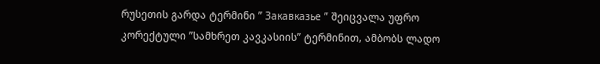რუსეთის გარდა ტერმინი ” Закавказье ” შეიცვალა უფრო კორექტული ”სამხრეთ კავკასიის” ტერმინით, ამბობს ლადო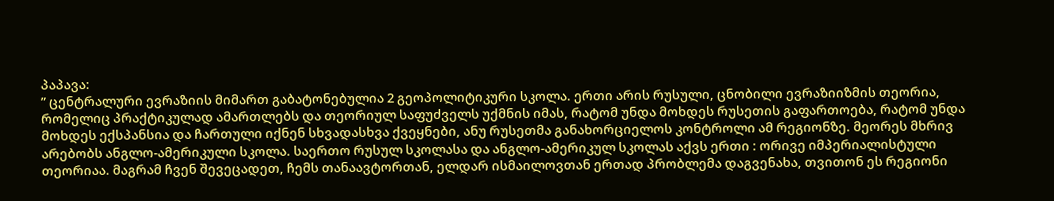პაპავა:
” ცენტრალური ევრაზიის მიმართ გაბატონებულია 2 გეოპოლიტიკური სკოლა. ერთი არის რუსული, ცნობილი ევრაზიიზმის თეორია, რომელიც პრაქტიკულად ამართლებს და თეორიულ საფუძველს უქმნის იმას, რატომ უნდა მოხდეს რუსეთის გაფართოება, რატომ უნდა მოხდეს ექსპანსია და ჩართული იქნენ სხვადასხვა ქვეყნები, ანუ რუსეთმა განახორციელოს კონტროლი ამ რეგიონზე. მეორეს მხრივ არებობს ანგლო-ამერიკული სკოლა. საერთო რუსულ სკოლასა და ანგლო-ამერიკულ სკოლას აქვს ერთი : ორივე იმპერიალისტული თეორიაა. მაგრამ ჩვენ შევეცადეთ, ჩემს თანაავტორთან, ელდარ ისმაილოვთან ერთად პრობლემა დაგვენახა, თვითონ ეს რეგიონი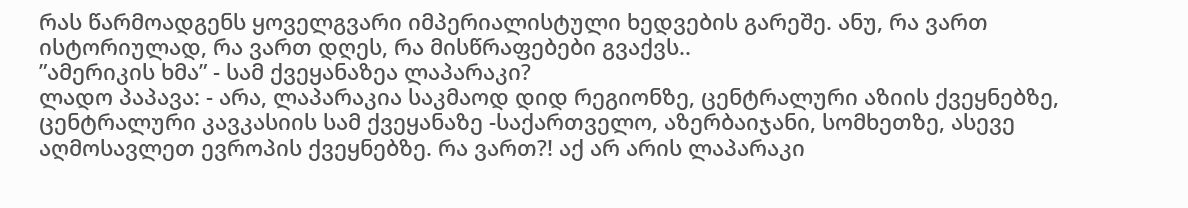რას წარმოადგენს ყოველგვარი იმპერიალისტული ხედვების გარეშე. ანუ, რა ვართ ისტორიულად, რა ვართ დღეს, რა მისწრაფებები გვაქვს..
”ამერიკის ხმა” - სამ ქვეყანაზეა ლაპარაკი?
ლადო პაპავა: - არა, ლაპარაკია საკმაოდ დიდ რეგიონზე, ცენტრალური აზიის ქვეყნებზე, ცენტრალური კავკასიის სამ ქვეყანაზე -საქართველო, აზერბაიჯანი, სომხეთზე, ასევე აღმოსავლეთ ევროპის ქვეყნებზე. რა ვართ?! აქ არ არის ლაპარაკი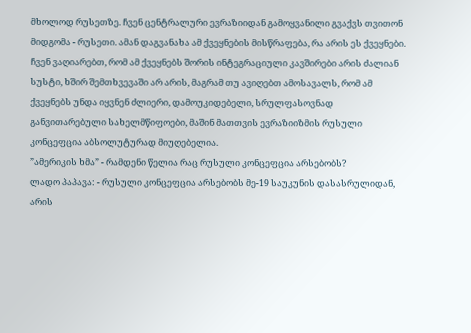მხოლოდ რუსეთზე. ჩვენ ცენტრალური ევრაზიიდან გამოყვანილი გვაქვს თვითონ მიდგომა - რუსეთი. ამან დაგვანახა ამ ქვეყნების მისწრაფება, რა არის ეს ქვეყნები. ჩვენ ვაღიარებთ, რომ ამ ქვეყნებს შორის ინტეგრაციული კავშირები არის ძალიან სუსტი, ხშირ შემთხვევაში არ არის, მაგრამ თუ ავიღებთ ამოსავალს, რომ ამ ქვეყნებს უნდა იყვნენ ძლიერი, დამოუკიდებელი, სრულფასოვნად განვითარებული სახელმწიფოები, მაშინ მათთვის ევრაზიიზმის რუსული კონცეფცია აბსოლუტურად მიუღებელია.
”ამერიკის ხმა” - რამდენი წელია რაც რუსული კონცეფცია არსებობს?
ლადო პაპავა: - რუსული კონცეფცია არსებობს მე-19 საუკუნის დასასრულიდან, არის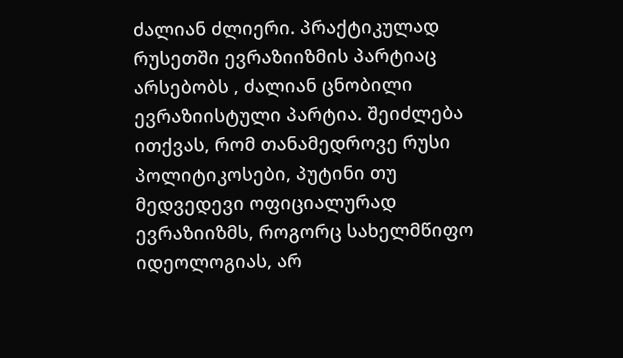ძალიან ძლიერი. პრაქტიკულად რუსეთში ევრაზიიზმის პარტიაც არსებობს , ძალიან ცნობილი ევრაზიისტული პარტია. შეიძლება ითქვას, რომ თანამედროვე რუსი პოლიტიკოსები, პუტინი თუ მედვედევი ოფიციალურად ევრაზიიზმს, როგორც სახელმწიფო იდეოლოგიას, არ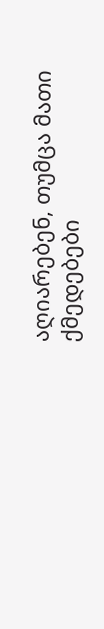აღიარებენ, თუმცა მათი ქმედებები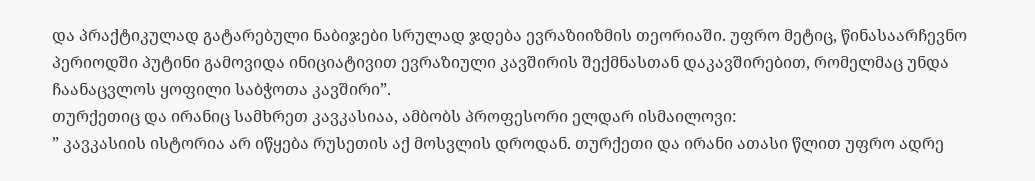და პრაქტიკულად გატარებული ნაბიჯები სრულად ჯდება ევრაზიიზმის თეორიაში. უფრო მეტიც, წინასაარჩევნო პერიოდში პუტინი გამოვიდა ინიციატივით ევრაზიული კავშირის შექმნასთან დაკავშირებით, რომელმაც უნდა ჩაანაცვლოს ყოფილი საბჭოთა კავშირი”.
თურქეთიც და ირანიც სამხრეთ კავკასიაა, ამბობს პროფესორი ელდარ ისმაილოვი:
” კავკასიის ისტორია არ იწყება რუსეთის აქ მოსვლის დროდან. თურქეთი და ირანი ათასი წლით უფრო ადრე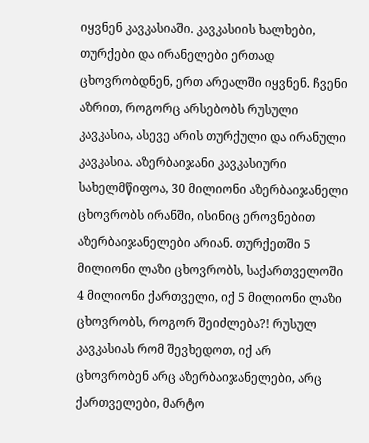იყვნენ კავკასიაში. კავკასიის ხალხები, თურქები და ირანელები ერთად ცხოვრობდნენ, ერთ არეალში იყვნენ. ჩვენი აზრით, როგორც არსებობს რუსული კავკასია, ასევე არის თურქული და ირანული კავკასია. აზერბაიჯანი კავკასიური სახელმწიფოა, 30 მილიონი აზერბაიჯანელი ცხოვრობს ირანში, ისინიც ეროვნებით აზერბაიჯანელები არიან. თურქეთში 5 მილიონი ლაზი ცხოვრობს, საქართველოში 4 მილიონი ქართველი, იქ 5 მილიონი ლაზი ცხოვრობს, როგორ შეიძლება?! რუსულ კავკასიას რომ შევხედოთ, იქ არ ცხოვრობენ არც აზერბაიჯანელები, არც ქართველები, მარტო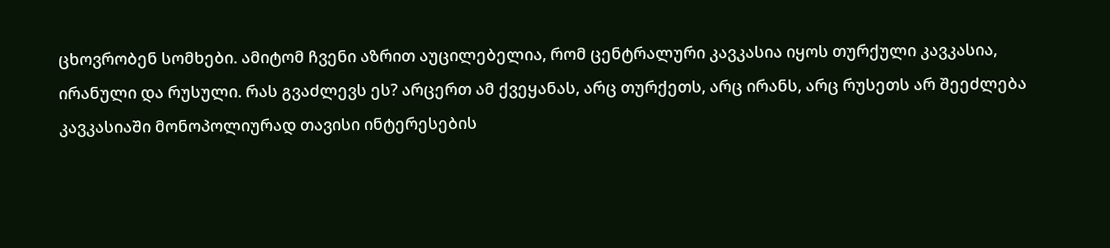ცხოვრობენ სომხები. ამიტომ ჩვენი აზრით აუცილებელია, რომ ცენტრალური კავკასია იყოს თურქული კავკასია, ირანული და რუსული. რას გვაძლევს ეს? არცერთ ამ ქვეყანას, არც თურქეთს, არც ირანს, არც რუსეთს არ შეეძლება კავკასიაში მონოპოლიურად თავისი ინტერესების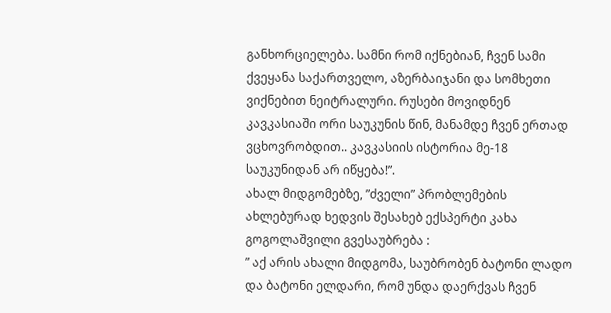განხორციელება. სამნი რომ იქნებიან, ჩვენ სამი ქვეყანა საქართველო, აზერბაიჯანი და სომხეთი ვიქნებით ნეიტრალური. რუსები მოვიდნენ კავკასიაში ორი საუკუნის წინ, მანამდე ჩვენ ერთად ვცხოვრობდით.. კავკასიის ისტორია მე-18 საუკუნიდან არ იწყება!”.
ახალ მიდგომებზე, ”ძველი” პრობლემების ახლებურად ხედვის შესახებ ექსპერტი კახა გოგოლაშვილი გვესაუბრება :
” აქ არის ახალი მიდგომა, საუბრობენ ბატონი ლადო და ბატონი ელდარი, რომ უნდა დაერქვას ჩვენ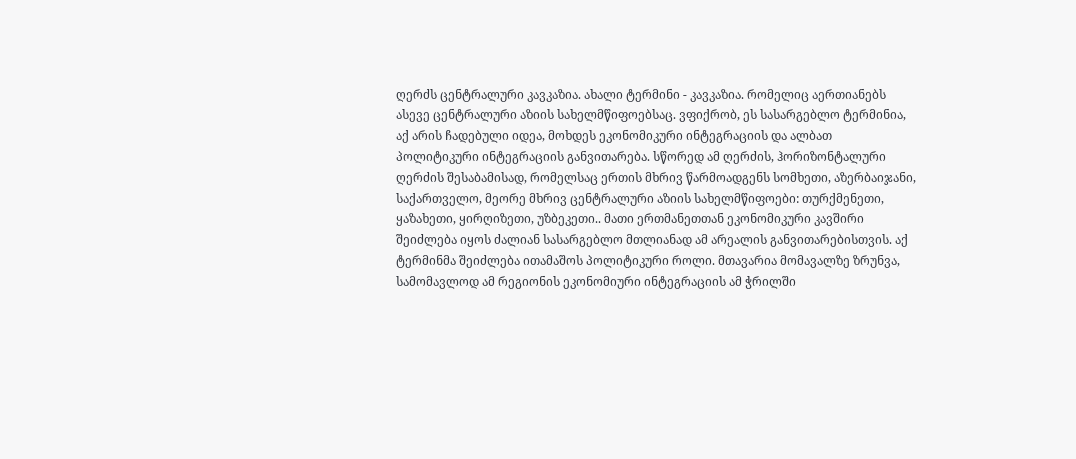ღერძს ცენტრალური კავკაზია. ახალი ტერმინი - კავკაზია. რომელიც აერთიანებს ასევე ცენტრალური აზიის სახელმწიფოებსაც. ვფიქრობ, ეს სასარგებლო ტერმინია, აქ არის ჩადებული იდეა, მოხდეს ეკონომიკური ინტეგრაციის და ალბათ პოლიტიკური ინტეგრაციის განვითარება. სწორედ ამ ღერძის, ჰორიზონტალური ღერძის შესაბამისად, რომელსაც ერთის მხრივ წარმოადგენს სომხეთი, აზერბაიჯანი, საქართველო, მეორე მხრივ ცენტრალური აზიის სახელმწიფოები: თურქმენეთი, ყაზახეთი, ყირღიზეთი, უზბეკეთი.. მათი ერთმანეთთან ეკონომიკური კავშირი შეიძლება იყოს ძალიან სასარგებლო მთლიანად ამ არეალის განვითარებისთვის. აქ ტერმინმა შეიძლება ითამაშოს პოლიტიკური როლი. მთავარია მომავალზე ზრუნვა, სამომავლოდ ამ რეგიონის ეკონომიური ინტეგრაციის ამ ჭრილში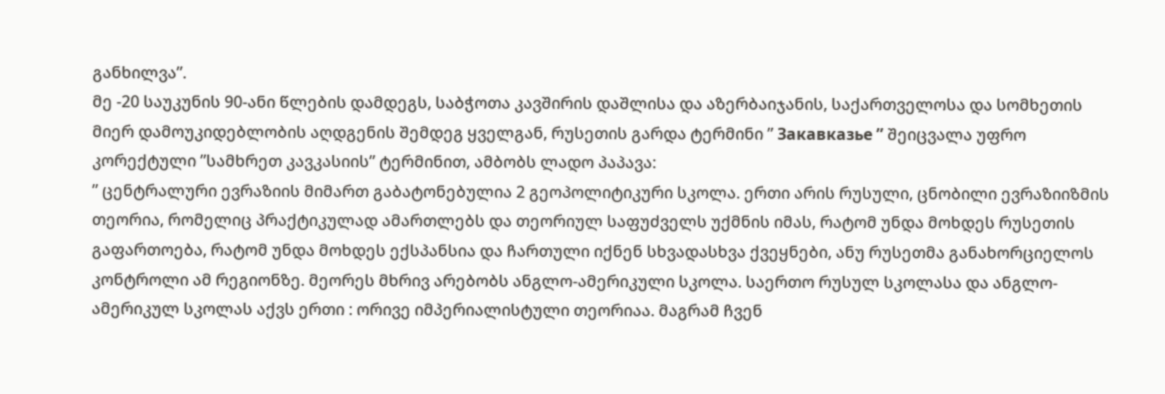განხილვა”.
მე -20 საუკუნის 90-ანი წლების დამდეგს, საბჭოთა კავშირის დაშლისა და აზერბაიჯანის, საქართველოსა და სომხეთის მიერ დამოუკიდებლობის აღდგენის შემდეგ ყველგან, რუსეთის გარდა ტერმინი ” Закавказье ” შეიცვალა უფრო კორექტული ”სამხრეთ კავკასიის” ტერმინით, ამბობს ლადო პაპავა:
” ცენტრალური ევრაზიის მიმართ გაბატონებულია 2 გეოპოლიტიკური სკოლა. ერთი არის რუსული, ცნობილი ევრაზიიზმის თეორია, რომელიც პრაქტიკულად ამართლებს და თეორიულ საფუძველს უქმნის იმას, რატომ უნდა მოხდეს რუსეთის გაფართოება, რატომ უნდა მოხდეს ექსპანსია და ჩართული იქნენ სხვადასხვა ქვეყნები, ანუ რუსეთმა განახორციელოს კონტროლი ამ რეგიონზე. მეორეს მხრივ არებობს ანგლო-ამერიკული სკოლა. საერთო რუსულ სკოლასა და ანგლო-ამერიკულ სკოლას აქვს ერთი : ორივე იმპერიალისტული თეორიაა. მაგრამ ჩვენ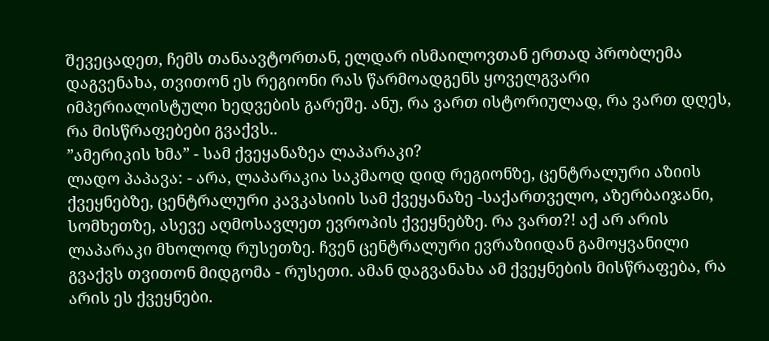შევეცადეთ, ჩემს თანაავტორთან, ელდარ ისმაილოვთან ერთად პრობლემა დაგვენახა, თვითონ ეს რეგიონი რას წარმოადგენს ყოველგვარი იმპერიალისტული ხედვების გარეშე. ანუ, რა ვართ ისტორიულად, რა ვართ დღეს, რა მისწრაფებები გვაქვს..
”ამერიკის ხმა” - სამ ქვეყანაზეა ლაპარაკი?
ლადო პაპავა: - არა, ლაპარაკია საკმაოდ დიდ რეგიონზე, ცენტრალური აზიის ქვეყნებზე, ცენტრალური კავკასიის სამ ქვეყანაზე -საქართველო, აზერბაიჯანი, სომხეთზე, ასევე აღმოსავლეთ ევროპის ქვეყნებზე. რა ვართ?! აქ არ არის ლაპარაკი მხოლოდ რუსეთზე. ჩვენ ცენტრალური ევრაზიიდან გამოყვანილი გვაქვს თვითონ მიდგომა - რუსეთი. ამან დაგვანახა ამ ქვეყნების მისწრაფება, რა არის ეს ქვეყნები.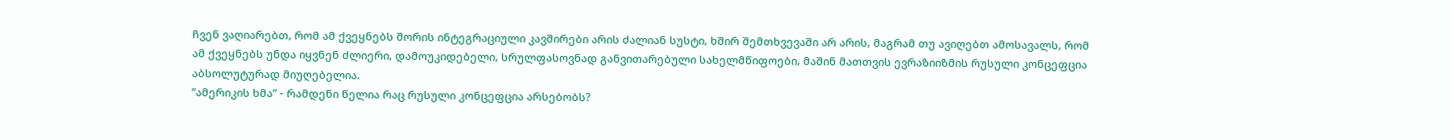ჩვენ ვაღიარებთ, რომ ამ ქვეყნებს შორის ინტეგრაციული კავშირები არის ძალიან სუსტი, ხშირ შემთხვევაში არ არის, მაგრამ თუ ავიღებთ ამოსავალს, რომ ამ ქვეყნებს უნდა იყვნენ ძლიერი, დამოუკიდებელი, სრულფასოვნად განვითარებული სახელმწიფოები, მაშინ მათთვის ევრაზიიზმის რუსული კონცეფცია აბსოლუტურად მიუღებელია.
”ამერიკის ხმა” - რამდენი წელია რაც რუსული კონცეფცია არსებობს?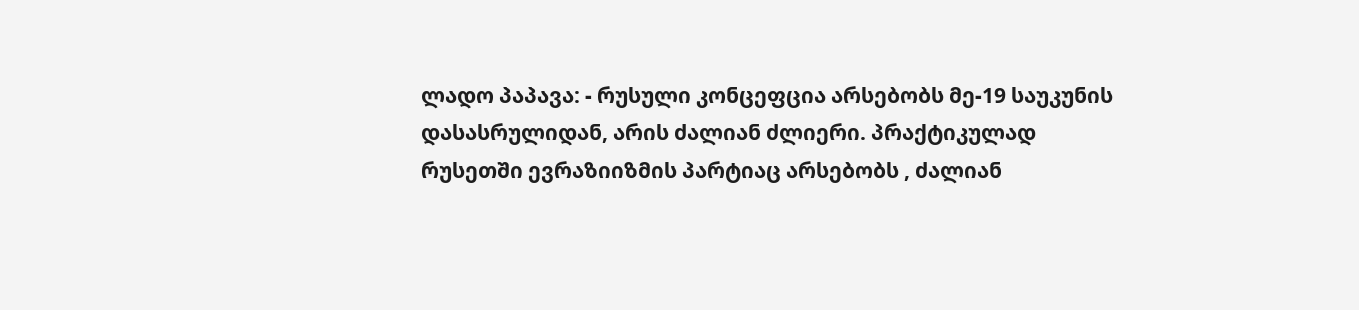ლადო პაპავა: - რუსული კონცეფცია არსებობს მე-19 საუკუნის დასასრულიდან, არის ძალიან ძლიერი. პრაქტიკულად რუსეთში ევრაზიიზმის პარტიაც არსებობს , ძალიან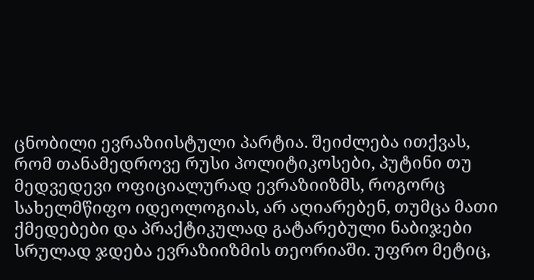ცნობილი ევრაზიისტული პარტია. შეიძლება ითქვას, რომ თანამედროვე რუსი პოლიტიკოსები, პუტინი თუ მედვედევი ოფიციალურად ევრაზიიზმს, როგორც სახელმწიფო იდეოლოგიას, არ აღიარებენ, თუმცა მათი ქმედებები და პრაქტიკულად გატარებული ნაბიჯები სრულად ჯდება ევრაზიიზმის თეორიაში. უფრო მეტიც,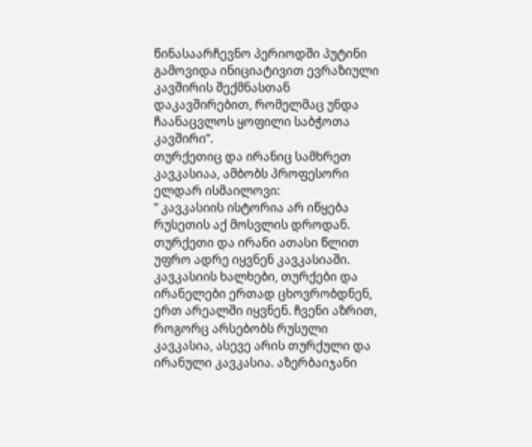წინასაარჩევნო პერიოდში პუტინი გამოვიდა ინიციატივით ევრაზიული კავშირის შექმნასთან დაკავშირებით, რომელმაც უნდა ჩაანაცვლოს ყოფილი საბჭოთა კავშირი”.
თურქეთიც და ირანიც სამხრეთ კავკასიაა, ამბობს პროფესორი ელდარ ისმაილოვი:
” კავკასიის ისტორია არ იწყება რუსეთის აქ მოსვლის დროდან. თურქეთი და ირანი ათასი წლით უფრო ადრე იყვნენ კავკასიაში. კავკასიის ხალხები, თურქები და ირანელები ერთად ცხოვრობდნენ, ერთ არეალში იყვნენ. ჩვენი აზრით, როგორც არსებობს რუსული კავკასია, ასევე არის თურქული და ირანული კავკასია. აზერბაიჯანი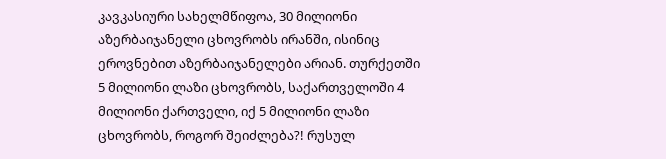კავკასიური სახელმწიფოა, 30 მილიონი აზერბაიჯანელი ცხოვრობს ირანში, ისინიც ეროვნებით აზერბაიჯანელები არიან. თურქეთში 5 მილიონი ლაზი ცხოვრობს, საქართველოში 4 მილიონი ქართველი, იქ 5 მილიონი ლაზი ცხოვრობს, როგორ შეიძლება?! რუსულ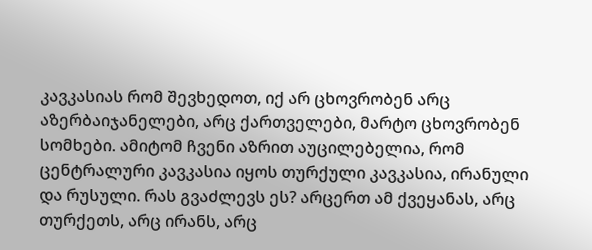კავკასიას რომ შევხედოთ, იქ არ ცხოვრობენ არც აზერბაიჯანელები, არც ქართველები, მარტო ცხოვრობენ სომხები. ამიტომ ჩვენი აზრით აუცილებელია, რომ ცენტრალური კავკასია იყოს თურქული კავკასია, ირანული და რუსული. რას გვაძლევს ეს? არცერთ ამ ქვეყანას, არც თურქეთს, არც ირანს, არც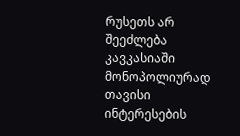რუსეთს არ შეეძლება კავკასიაში მონოპოლიურად თავისი ინტერესების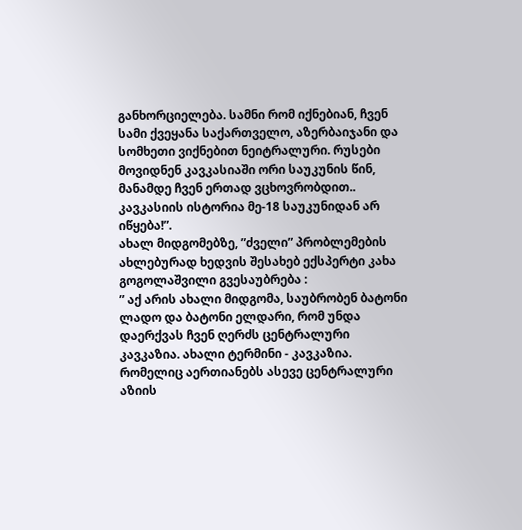განხორციელება. სამნი რომ იქნებიან, ჩვენ სამი ქვეყანა საქართველო, აზერბაიჯანი და სომხეთი ვიქნებით ნეიტრალური. რუსები მოვიდნენ კავკასიაში ორი საუკუნის წინ, მანამდე ჩვენ ერთად ვცხოვრობდით.. კავკასიის ისტორია მე-18 საუკუნიდან არ იწყება!”.
ახალ მიდგომებზე, ”ძველი” პრობლემების ახლებურად ხედვის შესახებ ექსპერტი კახა გოგოლაშვილი გვესაუბრება :
” აქ არის ახალი მიდგომა, საუბრობენ ბატონი ლადო და ბატონი ელდარი, რომ უნდა დაერქვას ჩვენ ღერძს ცენტრალური კავკაზია. ახალი ტერმინი - კავკაზია. რომელიც აერთიანებს ასევე ცენტრალური აზიის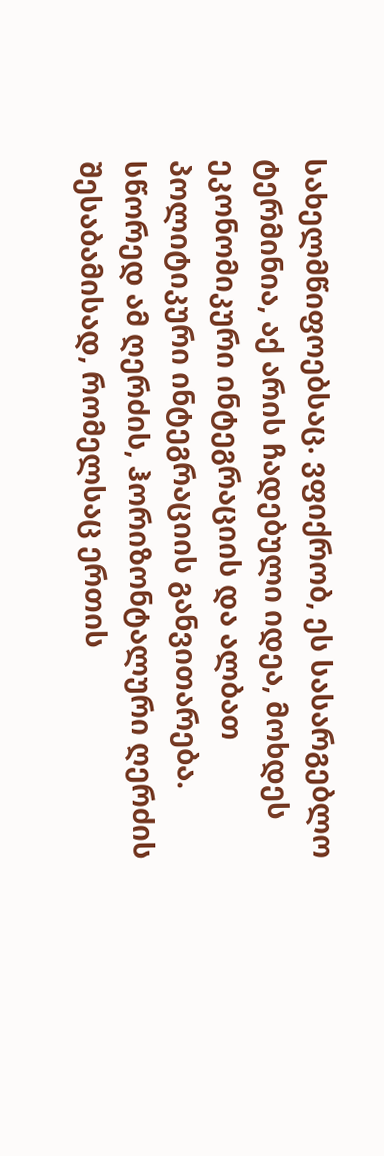სახელმწიფოებსაც. ვფიქრობ, ეს სასარგებლო ტერმინია, აქ არის ჩადებული იდეა, მოხდეს ეკონომიკური ინტეგრაციის და ალბათ პოლიტიკური ინტეგრაციის განვითარება. სწორედ ამ ღერძის, ჰორიზონტალური ღერძის შესაბამისად, რომელსაც ერთის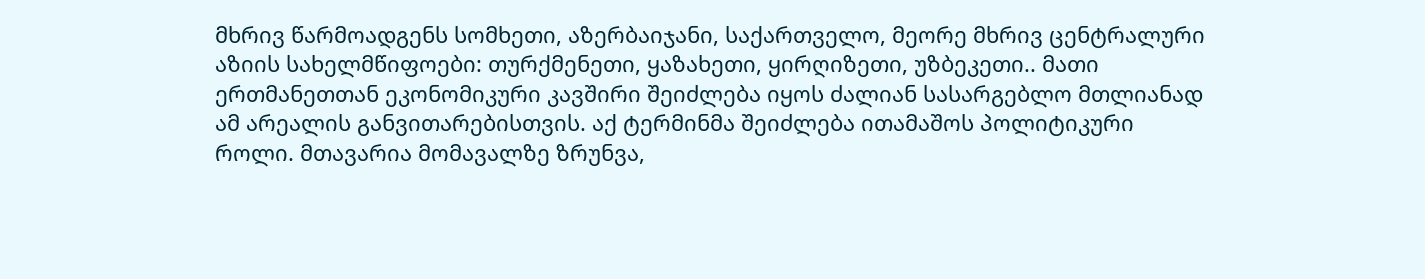მხრივ წარმოადგენს სომხეთი, აზერბაიჯანი, საქართველო, მეორე მხრივ ცენტრალური აზიის სახელმწიფოები: თურქმენეთი, ყაზახეთი, ყირღიზეთი, უზბეკეთი.. მათი ერთმანეთთან ეკონომიკური კავშირი შეიძლება იყოს ძალიან სასარგებლო მთლიანად ამ არეალის განვითარებისთვის. აქ ტერმინმა შეიძლება ითამაშოს პოლიტიკური როლი. მთავარია მომავალზე ზრუნვა,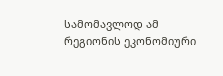სამომავლოდ ამ რეგიონის ეკონომიური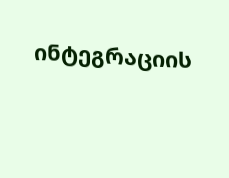ინტეგრაციის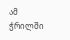ამ ჭრილში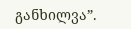განხილვა”.